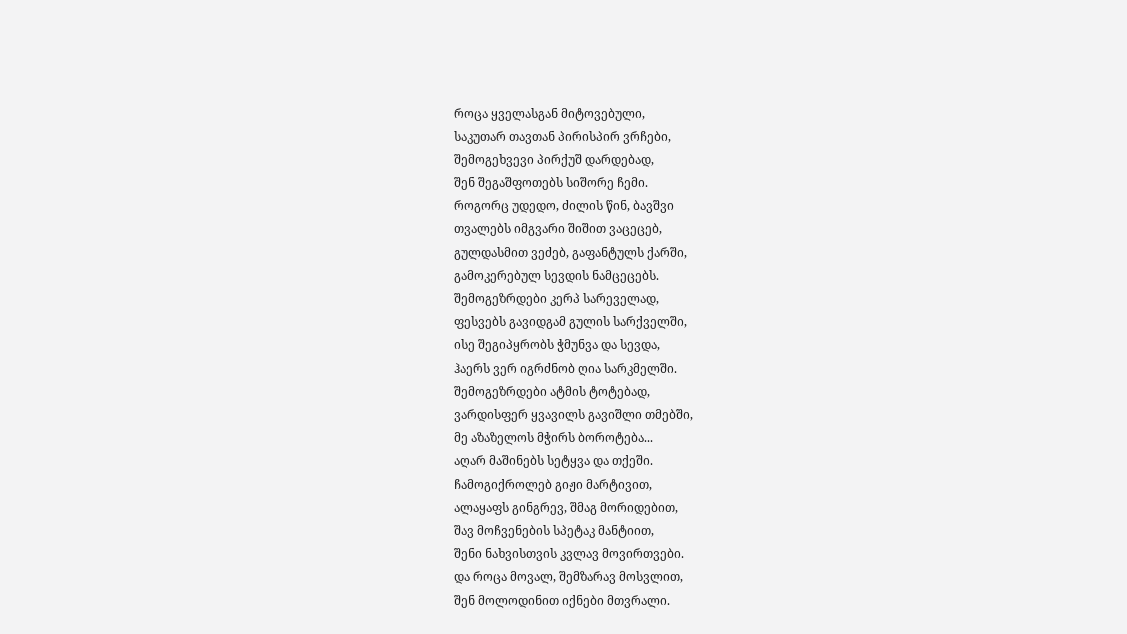როცა ყველასგან მიტოვებული,
საკუთარ თავთან პირისპირ ვრჩები,
შემოგეხვევი პირქუშ დარდებად,
შენ შეგაშფოთებს სიშორე ჩემი.
როგორც უდედო, ძილის წინ, ბავშვი
თვალებს იმგვარი შიშით ვაცეცებ,
გულდასმით ვეძებ, გაფანტულს ქარში,
გამოკერებულ სევდის ნამცეცებს.
შემოგეზრდები კერპ სარეველად,
ფესვებს გავიდგამ გულის სარქველში,
ისე შეგიპყრობს ჭმუნვა და სევდა,
ჰაერს ვერ იგრძნობ ღია სარკმელში.
შემოგეზრდები ატმის ტოტებად,
ვარდისფერ ყვავილს გავიშლი თმებში,
მე აზაზელოს მჭირს ბოროტება...
აღარ მაშინებს სეტყვა და თქეში.
ჩამოგიქროლებ გიჟი მარტივით,
ალაყაფს გინგრევ, შმაგ მორიდებით,
შავ მოჩვენების სპეტაკ მანტიით,
შენი ნახვისთვის კვლავ მოვირთვები.
და როცა მოვალ, შემზარავ მოსვლით,
შენ მოლოდინით იქნები მთვრალი.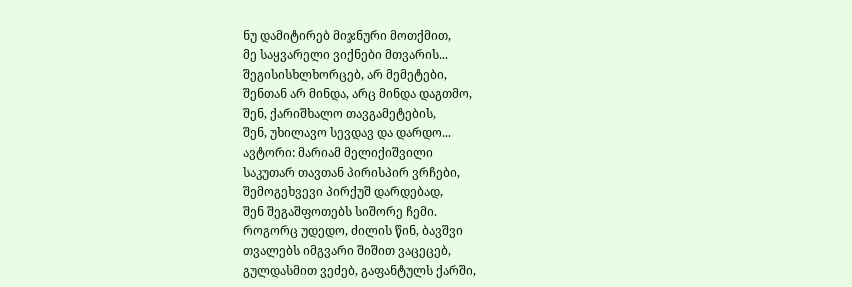ნუ დამიტირებ მიჯნური მოთქმით,
მე საყვარელი ვიქნები მთვარის...
შეგისისხლხორცებ, არ მემეტები,
შენთან არ მინდა, არც მინდა დაგთმო,
შენ, ქარიშხალო თავგამეტების,
შენ, უხილავო სევდავ და დარდო...
ავტორი: მარიამ მელიქიშვილი
საკუთარ თავთან პირისპირ ვრჩები,
შემოგეხვევი პირქუშ დარდებად,
შენ შეგაშფოთებს სიშორე ჩემი.
როგორც უდედო, ძილის წინ, ბავშვი
თვალებს იმგვარი შიშით ვაცეცებ,
გულდასმით ვეძებ, გაფანტულს ქარში,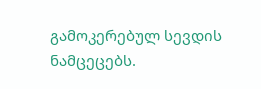გამოკერებულ სევდის ნამცეცებს.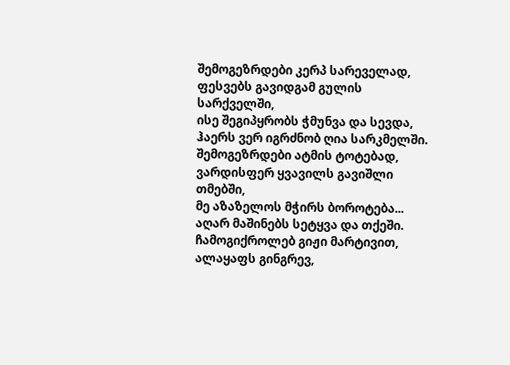შემოგეზრდები კერპ სარეველად,
ფესვებს გავიდგამ გულის სარქველში,
ისე შეგიპყრობს ჭმუნვა და სევდა,
ჰაერს ვერ იგრძნობ ღია სარკმელში.
შემოგეზრდები ატმის ტოტებად,
ვარდისფერ ყვავილს გავიშლი თმებში,
მე აზაზელოს მჭირს ბოროტება...
აღარ მაშინებს სეტყვა და თქეში.
ჩამოგიქროლებ გიჟი მარტივით,
ალაყაფს გინგრევ,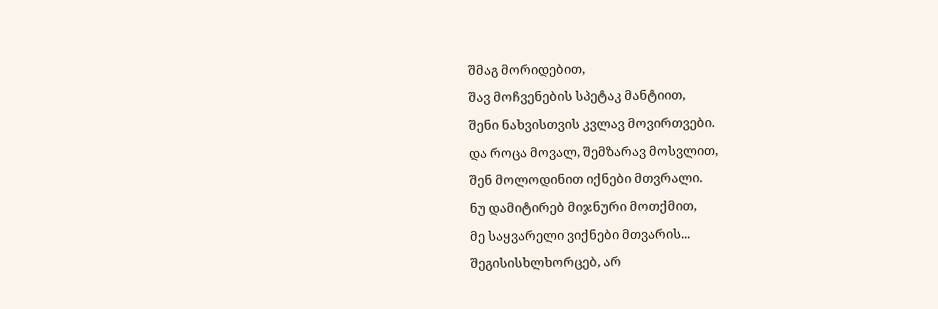შმაგ მორიდებით,
შავ მოჩვენების სპეტაკ მანტიით,
შენი ნახვისთვის კვლავ მოვირთვები.
და როცა მოვალ, შემზარავ მოსვლით,
შენ მოლოდინით იქნები მთვრალი.
ნუ დამიტირებ მიჯნური მოთქმით,
მე საყვარელი ვიქნები მთვარის...
შეგისისხლხორცებ, არ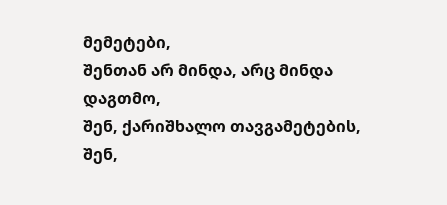მემეტები,
შენთან არ მინდა, არც მინდა დაგთმო,
შენ, ქარიშხალო თავგამეტების,
შენ,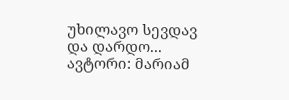უხილავო სევდავ და დარდო...
ავტორი: მარიამ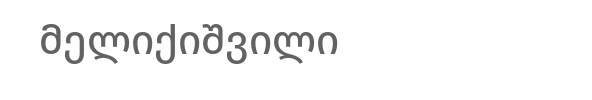მელიქიშვილი